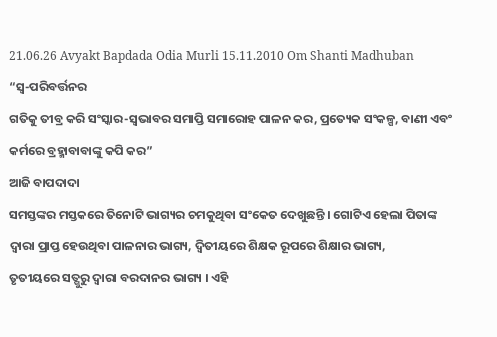21.06.26 Avyakt Bapdada Odia Murli 15.11.2010 Om Shanti Madhuban
“ସ୍ୱ-ପରିବର୍ତ୍ତନର
ଗତିକୁ ତୀବ୍ର କରି ସଂସ୍କାର-ସ୍ୱଭାବର ସମାପ୍ତି ସମାରୋହ ପାଳନ କର, ପ୍ରତ୍ୟେକ ସଂକଳ୍ପ, ବାଣୀ ଏବଂ
କର୍ମରେ ବ୍ରହ୍ମାବାବାଙ୍କୁ କପି କର”
ଆଜି ବାପଦାଦା
ସମସ୍ତଙ୍କର ମସ୍ତକରେ ତିନୋଟି ଭାଗ୍ୟର ଚମକୁଥିବା ସଂକେତ ଦେଖୁଛନ୍ତି । ଗୋଟିଏ ହେଲା ପିତାଙ୍କ
ଦ୍ୱାରା ପ୍ରାପ୍ତ ହେଉଥିବା ପାଳନାର ଭାଗ୍ୟ, ଦ୍ୱିତୀୟରେ ଶିକ୍ଷକ ରୂପରେ ଶିକ୍ଷାର ଭାଗ୍ୟ,
ତୃତୀୟରେ ସତ୍ଗୁରୁ ଦ୍ୱାରା ବରଦାନର ଭାଗ୍ୟ । ଏହି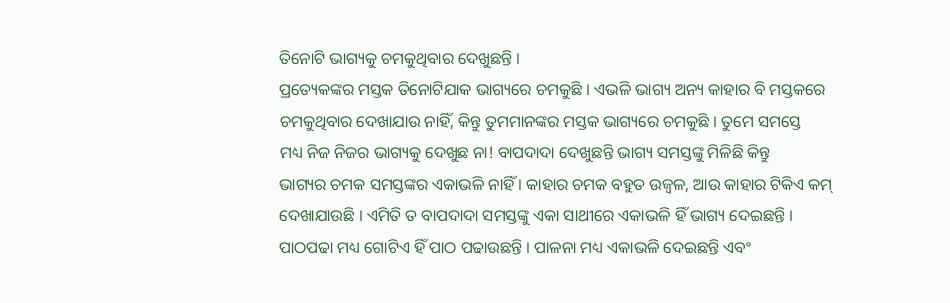ତିନୋଟି ଭାଗ୍ୟକୁ ଚମକୁଥିବାର ଦେଖୁଛନ୍ତି ।
ପ୍ରତ୍ୟେକଙ୍କର ମସ୍ତକ ତିନୋଟିଯାକ ଭାଗ୍ୟରେ ଚମକୁଛି । ଏଭଳି ଭାଗ୍ୟ ଅନ୍ୟ କାହାର ବି ମସ୍ତକରେ
ଚମକୁଥିବାର ଦେଖାଯାଉ ନାହିଁ, କିନ୍ତୁ ତୁମମାନଙ୍କର ମସ୍ତକ ଭାଗ୍ୟରେ ଚମକୁଛି । ତୁମେ ସମସ୍ତେ
ମଧ୍ୟ ନିଜ ନିଜର ଭାଗ୍ୟକୁ ଦେଖୁଛ ନା! ବାପଦାଦା ଦେଖୁଛନ୍ତି ଭାଗ୍ୟ ସମସ୍ତଙ୍କୁ ମିଳିଛି କିନ୍ତୁ
ଭାଗ୍ୟର ଚମକ ସମସ୍ତଙ୍କର ଏକାଭଳି ନାହିଁ । କାହାର ଚମକ ବହୁତ ଉଜ୍ୱଳ, ଆଉ କାହାର ଟିକିଏ କମ୍
ଦେଖାଯାଉଛି । ଏମିତି ତ ବାପଦାଦା ସମସ୍ତଙ୍କୁ ଏକା ସାଥୀରେ ଏକାଭଳି ହିଁ ଭାଗ୍ୟ ଦେଇଛନ୍ତି ।
ପାଠପଢା ମଧ୍ୟ ଗୋଟିଏ ହିଁ ପାଠ ପଢାଉଛନ୍ତି । ପାଳନା ମଧ୍ୟ ଏକାଭଳି ଦେଇଛନ୍ତି ଏବଂ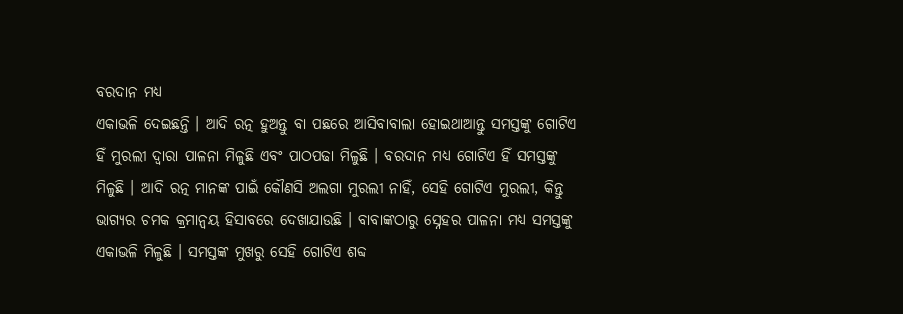ବରଦାନ ମଧ୍ୟ
ଏକାଭଳି ଦେଇଛନ୍ତି । ଆଦି ରତ୍ନ ହୁଅନ୍ତୁ ବା ପଛରେ ଆସିବାବାଲା ହୋଇଥାଆନ୍ତୁ ସମସ୍ତଙ୍କୁ ଗୋଟିଏ
ହିଁ ମୁରଲୀ ଦ୍ୱାରା ପାଳନା ମିଳୁଛି ଏବଂ ପାଠପଢା ମିଳୁଛି । ବରଦାନ ମଧ୍ୟ ଗୋଟିଏ ହିଁ ସମସ୍ତଙ୍କୁ
ମିଳୁଛି । ଆଦି ରତ୍ନ ମାନଙ୍କ ପାଇଁ କୌଣସି ଅଲଗା ମୁରଲୀ ନାହିଁ, ସେହି ଗୋଟିଏ ମୁରଲୀ, କିନ୍ତୁ
ଭାଗ୍ୟର ଚମକ କ୍ରମାନ୍ୱୟ ହିସାବରେ ଦେଖାଯାଉଛି । ବାବାଙ୍କଠାରୁ ସ୍ନେହର ପାଳନା ମଧ୍ୟ ସମସ୍ତଙ୍କୁ
ଏକାଭଳି ମିଳୁଛି । ସମସ୍ତଙ୍କ ମୁଖରୁ ସେହି ଗୋଟିଏ ଶବ୍ଦ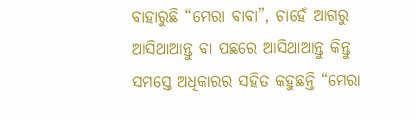ବାହାରୁଛି “ମେରା ବାବା”, ଚାହେଁ ଆଗରୁ
ଆସିଥାଆନ୍ତୁ ବା ପଛରେ ଆସିଥାଆନ୍ତୁ କିନ୍ତୁ ସମସ୍ତେ ଅଧିକାରର ସହିତ କହୁଛନ୍ତି “ମେରା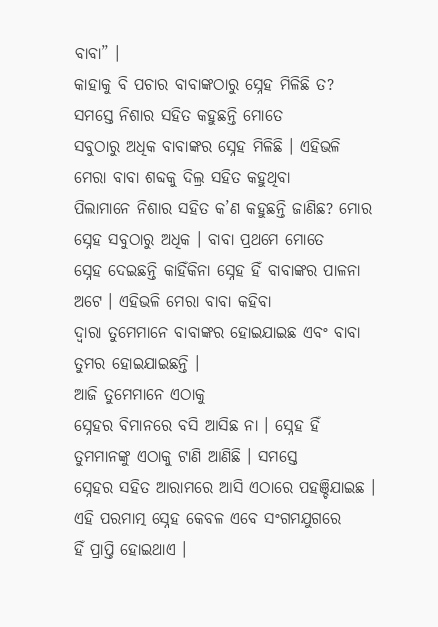ବାବା” ।
କାହାକୁ ବି ପଚାର ବାବାଙ୍କଠାରୁ ସ୍ନେହ ମିଳିଛି ତ? ସମସ୍ତେ ନିଶାର ସହିତ କହୁଛନ୍ତି ମୋତେ
ସବୁଠାରୁ ଅଧିକ ବାବାଙ୍କର ସ୍ନେହ ମିଳିଛି । ଏହିଭଳି ମେରା ବାବା ଶବ୍ଦକୁ ଦିଲ୍ର ସହିତ କହୁଥିବା
ପିଲାମାନେ ନିଶାର ସହିତ କ’ଣ କହୁଛନ୍ତି ଜାଣିଛ? ମୋର ସ୍ନେହ ସବୁଠାରୁ ଅଧିକ । ବାବା ପ୍ରଥମେ ମୋତେ
ସ୍ନେହ ଦେଇଛନ୍ତି କାହିଁକିନା ସ୍ନେହ ହିଁ ବାବାଙ୍କର ପାଳନା ଅଟେ । ଏହିଭଳି ମେରା ବାବା କହିବା
ଦ୍ୱାରା ତୁମେମାନେ ବାବାଙ୍କର ହୋଇଯାଇଛ ଏବଂ ବାବା ତୁମର ହୋଇଯାଇଛନ୍ତି ।
ଆଜି ତୁମେମାନେ ଏଠାକୁ
ସ୍ନେହର ବିମାନରେ ବସି ଆସିଛ ନା । ସ୍ନେହ ହିଁ ତୁମମାନଙ୍କୁ ଏଠାକୁ ଟାଣି ଆଣିଛି । ସମସ୍ତେ
ସ୍ନେହର ସହିତ ଆରାମରେ ଆସି ଏଠାରେ ପହଞ୍ଚିଯାଇଛ । ଏହି ପରମାତ୍ମ ସ୍ନେହ କେବଳ ଏବେ ସଂଗମଯୁଗରେ
ହିଁ ପ୍ରାପ୍ତି ହୋଇଥାଏ ।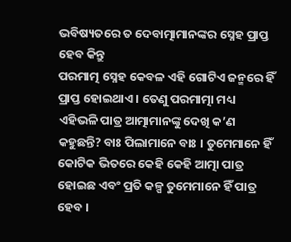ଭବିଷ୍ୟତରେ ତ ଦେବାତ୍ମାମାନଙ୍କର ସ୍ନେହ ପ୍ରାପ୍ତ ହେବ କିନ୍ତୁ
ପରମାତ୍ମ ସ୍ନେହ କେବଳ ଏହି ଗୋଟିଏ ଜନ୍ମରେ ହିଁ ପ୍ରାପ୍ତ ହୋଇଥାଏ । ତେଣୁ ପରମାତ୍ମା ମଧ୍ୟ
ଏହିଭଳି ପାତ୍ର ଆତ୍ମାମାନଙ୍କୁ ଦେଖି କ’ଣ କହୁଛନ୍ତି? ବାଃ ପିଲାମାନେ ବାଃ । ତୁମେମାନେ ହିଁ
କୋଟିକ ଭିତରେ କେହି କେହି ଆତ୍ମା ପାତ୍ର ହୋଇଛ ଏବଂ ପ୍ରତି କଳ୍ପ ତୁମେମାନେ ହିଁ ପାତ୍ର ହେବ ।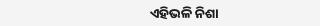ଏହିଭଳି ନିଶା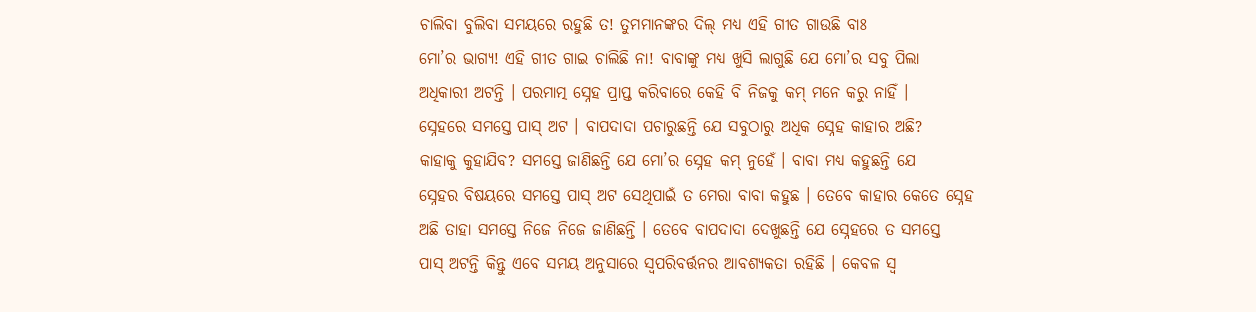ଚାଲିବା ବୁଲିବା ସମୟରେ ରହୁଛି ତ! ତୁମମାନଙ୍କର ଦିଲ୍ ମଧ୍ୟ ଏହି ଗୀତ ଗାଉଛି ବାଃ
ମୋ’ର ଭାଗ୍ୟ! ଏହି ଗୀତ ଗାଇ ଚାଲିଛି ନା! ବାବାଙ୍କୁ ମଧ୍ୟ ଖୁସି ଲାଗୁଛି ଯେ ମୋ’ର ସବୁ ପିଲା
ଅଧିକାରୀ ଅଟନ୍ତି । ପରମାତ୍ମ ସ୍ନେହ ପ୍ରାପ୍ତ କରିବାରେ କେହି ବି ନିଜକୁ କମ୍ ମନେ କରୁ ନାହିଁ ।
ସ୍ନେହରେ ସମସ୍ତେ ପାସ୍ ଅଟ । ବାପଦାଦା ପଚାରୁଛନ୍ତି ଯେ ସବୁଠାରୁ ଅଧିକ ସ୍ନେହ କାହାର ଅଛି?
କାହାକୁ କୁହାଯିବ? ସମସ୍ତେ ଜାଣିଛନ୍ତି ଯେ ମୋ’ର ସ୍ନେହ କମ୍ ନୁହେଁ । ବାବା ମଧ୍ୟ କହୁଛନ୍ତି ଯେ
ସ୍ନେହର ବିଷୟରେ ସମସ୍ତେ ପାସ୍ ଅଟ ସେଥିପାଇଁ ତ ମେରା ବାବା କହୁଛ । ତେବେ କାହାର କେତେ ସ୍ନେହ
ଅଛି ତାହା ସମସ୍ତେ ନିଜେ ନିଜେ ଜାଣିଛନ୍ତି । ତେବେ ବାପଦାଦା ଦେଖୁଛନ୍ତି ଯେ ସ୍ନେହରେ ତ ସମସ୍ତେ
ପାସ୍ ଅଟନ୍ତି କିନ୍ତୁ ଏବେ ସମୟ ଅନୁସାରେ ସ୍ୱପରିବର୍ତ୍ତନର ଆବଶ୍ୟକତା ରହିଛି । କେବଳ ସ୍ୱ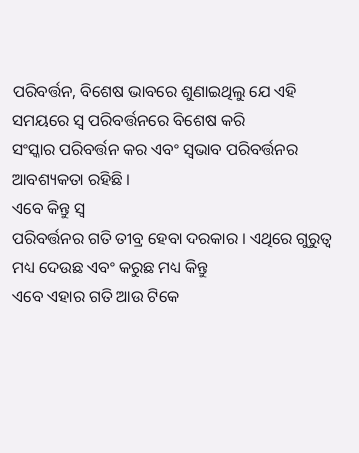ପରିବର୍ତ୍ତନ, ବିଶେଷ ଭାବରେ ଶୁଣାଇଥିଲୁ ଯେ ଏହି ସମୟରେ ସ୍ୱ ପରିବର୍ତ୍ତନରେ ବିଶେଷ କରି
ସଂସ୍କାର ପରିବର୍ତ୍ତନ କର ଏବଂ ସ୍ୱଭାବ ପରିବର୍ତ୍ତନର ଆବଶ୍ୟକତା ରହିଛି ।
ଏବେ କିନ୍ତୁ ସ୍ୱ
ପରିବର୍ତ୍ତନର ଗତି ତୀବ୍ର ହେବା ଦରକାର । ଏଥିରେ ଗୁରୁତ୍ୱ ମଧ୍ୟ ଦେଉଛ ଏବଂ କରୁଛ ମଧ୍ୟ କିନ୍ତୁ
ଏବେ ଏହାର ଗତି ଆଉ ଟିକେ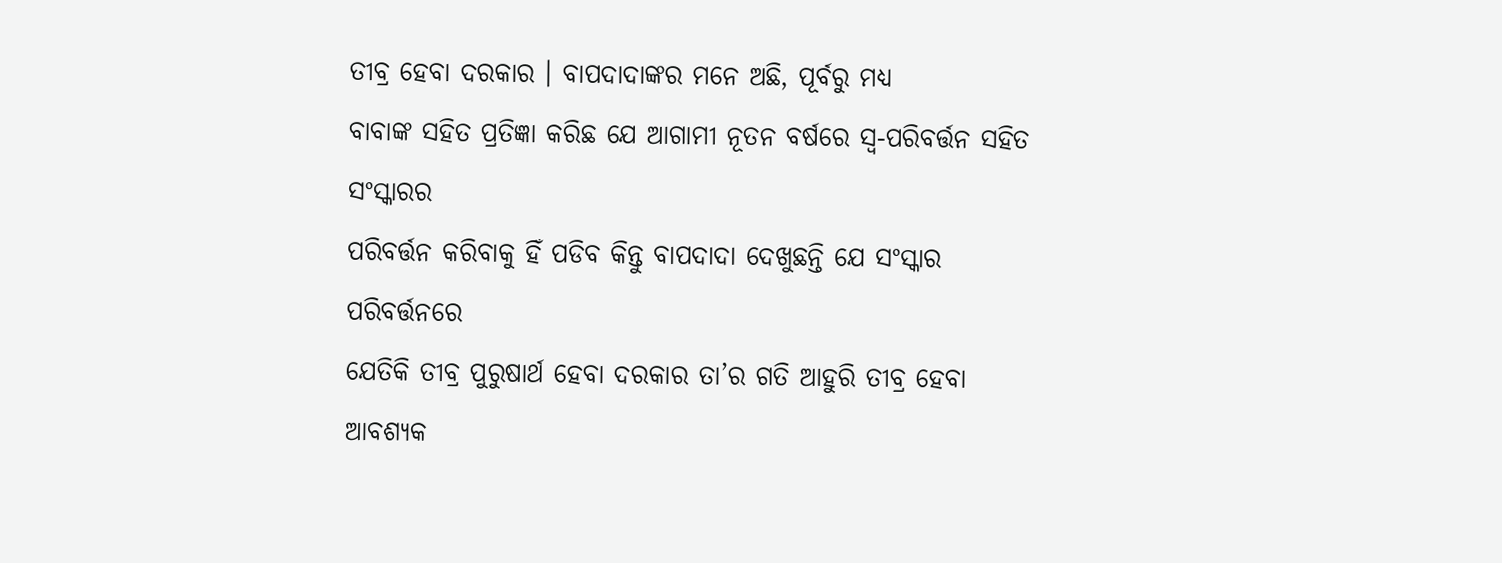ତୀବ୍ର ହେବା ଦରକାର । ବାପଦାଦାଙ୍କର ମନେ ଅଛି, ପୂର୍ବରୁ ମଧ୍ୟ
ବାବାଙ୍କ ସହିତ ପ୍ରତିଜ୍ଞା କରିଛ ଯେ ଆଗାମୀ ନୂତନ ବର୍ଷରେ ସ୍ୱ-ପରିବର୍ତ୍ତନ ସହିତ ସଂସ୍କାରର
ପରିବର୍ତ୍ତନ କରିବାକୁ ହିଁ ପଡିବ କିନ୍ତୁ ବାପଦାଦା ଦେଖୁଛନ୍ତି ଯେ ସଂସ୍କାର ପରିବର୍ତ୍ତନରେ
ଯେତିକି ତୀବ୍ର ପୁରୁଷାର୍ଥ ହେବା ଦରକାର ତା’ର ଗତି ଆହୁରି ତୀବ୍ର ହେବା ଆବଶ୍ୟକ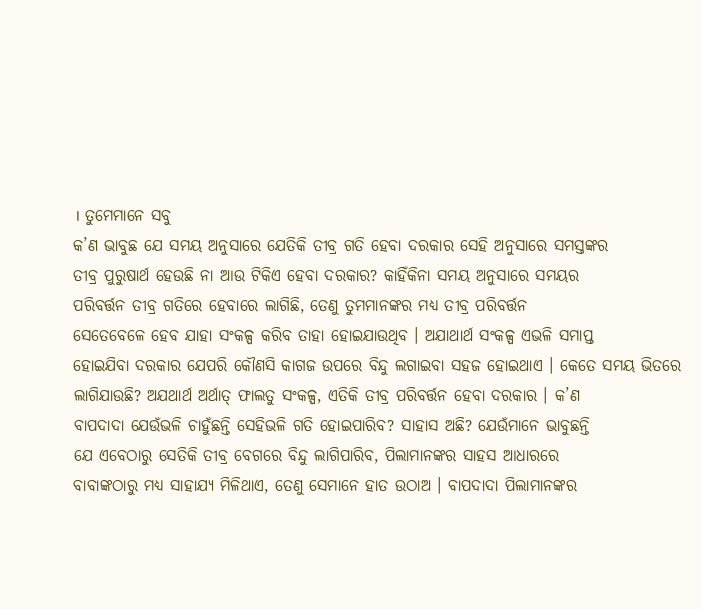। ତୁମେମାନେ ସବୁ
କ’ଣ ଭାବୁଛ ଯେ ସମୟ ଅନୁସାରେ ଯେତିକି ତୀବ୍ର ଗତି ହେବା ଦରକାର ସେହି ଅନୁସାରେ ସମସ୍ତଙ୍କର
ତୀବ୍ର ପୁରୁଷାର୍ଥ ହେଉଛି ନା ଆଉ ଟିକିଏ ହେବା ଦରକାର? କାହିଁକିନା ସମୟ ଅନୁସାରେ ସମୟର
ପରିବର୍ତ୍ତନ ତୀବ୍ର ଗତିରେ ହେବାରେ ଲାଗିଛି, ତେଣୁ ତୁମମାନଙ୍କର ମଧ୍ୟ ତୀବ୍ର ପରିବର୍ତ୍ତନ
ସେତେବେଳେ ହେବ ଯାହା ସଂକଳ୍ପ କରିବ ତାହା ହୋଇଯାଉଥିବ । ଅଯାଥାର୍ଥ ସଂକଳ୍ପ ଏଭଳି ସମାପ୍ତ
ହୋଇଯିବା ଦରକାର ଯେପରି କୌଣସି କାଗଜ ଉପରେ ବିନ୍ଦୁ ଲଗାଇବା ସହଜ ହୋଇଥାଏ । କେତେ ସମୟ ଭିତରେ
ଲାଗିଯାଉଛି? ଅଯଥାର୍ଥ ଅର୍ଥାତ୍ ଫାଲତୁ ସଂକଳ୍ପ, ଏତିକି ତୀବ୍ର ପରିବର୍ତ୍ତନ ହେବା ଦରକାର । କ’ଣ
ବାପଦାଦା ଯେଉଁଭଳି ଚାହୁଁଛନ୍ତି ସେହିଭଳି ଗତି ହୋଇପାରିବ? ସାହାସ ଅଛି? ଯେଉଁମାନେ ଭାବୁଛନ୍ତି
ଯେ ଏବେଠାରୁ ସେତିକି ତୀବ୍ର ବେଗରେ ବିନ୍ଦୁ ଲାଗିପାରିବ, ପିଲାମାନଙ୍କର ସାହସ ଆଧାରରେ
ବାବାଙ୍କଠାରୁ ମଧ୍ୟ ସାହାଯ୍ୟ ମିଳିଥାଏ, ତେଣୁ ସେମାନେ ହାତ ଉଠାଅ । ବାପଦାଦା ପିଲାମାନଙ୍କର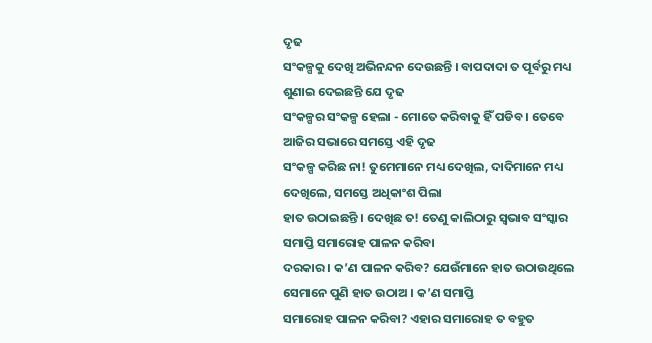ଦୃଢ
ସଂକଳ୍ପକୁ ଦେଖି ଅଭିନନ୍ଦନ ଦେଉଛନ୍ତି । ବାପଦାଦା ତ ପୂର୍ବରୁ ମଧ୍ୟ ଶୁଣାଇ ଦେଇଛନ୍ତି ଯେ ଦୃଢ
ସଂକଳ୍ପର ସଂକଳ୍ପ ହେଲା - ମୋତେ କରିବାକୁ ହିଁ ପଡିବ । ତେବେ ଆଜିର ସଭାରେ ସମସ୍ତେ ଏହି ଦୃଢ
ସଂକଳ୍ପ କରିଛ ନା! ତୁମେମାନେ ମଧ୍ୟ ଦେଖିଲ, ଦାଦିମାନେ ମଧ୍ୟ ଦେଖିଲେ, ସମସ୍ତେ ଅଧିକାଂଶ ପିଲା
ହାତ ଉଠାଇଛନ୍ତି । ଦେଖିଛ ତ! ତେଣୁ କାଲିଠାରୁ ସ୍ୱଭାବ ସଂସ୍କାର ସମାପ୍ତି ସମାରୋହ ପାଳନ କରିବା
ଦରକାର । କ’ଣ ପାଳନ କରିବ? ଯେଉଁମାନେ ହାତ ଉଠାଉଥିଲେ ସେମାନେ ପୁଣି ହାତ ଉଠାଅ । କ’ଣ ସମାପ୍ତି
ସମାରୋହ ପାଳନ କରିବା? ଏହାର ସମାରୋହ ତ ବହୁତ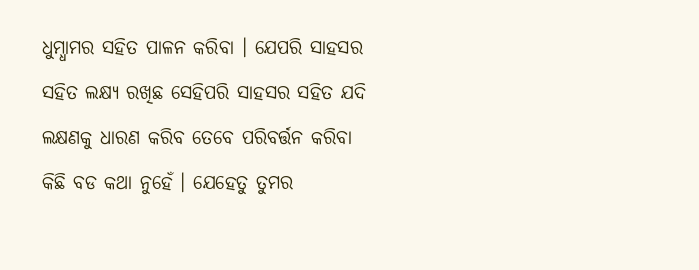ଧୁମ୍ଧାମର ସହିତ ପାଳନ କରିବା । ଯେପରି ସାହସର
ସହିତ ଲକ୍ଷ୍ୟ ରଖିଛ ସେହିପରି ସାହସର ସହିତ ଯଦି ଲକ୍ଷଣକୁ ଧାରଣ କରିବ ତେବେ ପରିବର୍ତ୍ତନ କରିବା
କିଛି ବଡ କଥା ନୁହେଁ । ଯେହେତୁ ତୁମର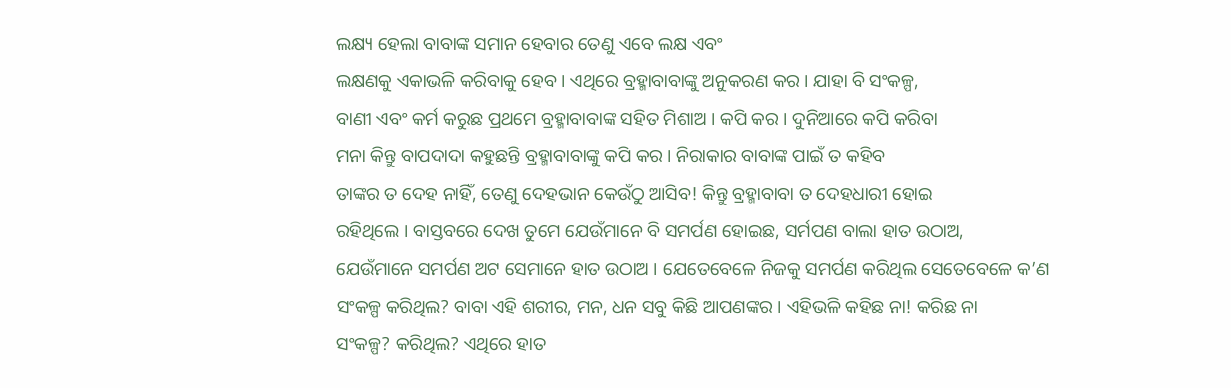ଲକ୍ଷ୍ୟ ହେଲା ବାବାଙ୍କ ସମାନ ହେବାର ତେଣୁ ଏବେ ଲକ୍ଷ ଏବଂ
ଲକ୍ଷଣକୁ ଏକାଭଳି କରିବାକୁ ହେବ । ଏଥିରେ ବ୍ରହ୍ମାବାବାଙ୍କୁ ଅନୁକରଣ କର । ଯାହା ବି ସଂକଳ୍ପ,
ବାଣୀ ଏବଂ କର୍ମ କରୁଛ ପ୍ରଥମେ ବ୍ରହ୍ମାବାବାଙ୍କ ସହିତ ମିଶାଅ । କପି କର । ଦୁନିଆରେ କପି କରିବା
ମନା କିନ୍ତୁ ବାପଦାଦା କହୁଛନ୍ତି ବ୍ରହ୍ମାବାବାଙ୍କୁ କପି କର । ନିରାକାର ବାବାଙ୍କ ପାଇଁ ତ କହିବ
ତାଙ୍କର ତ ଦେହ ନାହିଁ, ତେଣୁ ଦେହଭାନ କେଉଁଠୁ ଆସିବ! କିନ୍ତୁ ବ୍ରହ୍ମାବାବା ତ ଦେହଧାରୀ ହୋଇ
ରହିଥିଲେ । ବାସ୍ତବରେ ଦେଖ ତୁମେ ଯେଉଁମାନେ ବି ସମର୍ପଣ ହୋଇଛ, ସର୍ମପଣ ବାଲା ହାତ ଉଠାଅ,
ଯେଉଁମାନେ ସମର୍ପଣ ଅଟ ସେମାନେ ହାତ ଉଠାଅ । ଯେତେବେଳେ ନିଜକୁ ସମର୍ପଣ କରିଥିଲ ସେତେବେଳେ କ’ଣ
ସଂକଳ୍ପ କରିଥିଲ? ବାବା ଏହି ଶରୀର, ମନ, ଧନ ସବୁ କିଛି ଆପଣଙ୍କର । ଏହିଭଳି କହିଛ ନା! କରିଛ ନା
ସଂକଳ୍ପ? କରିଥିଲ? ଏଥିରେ ହାତ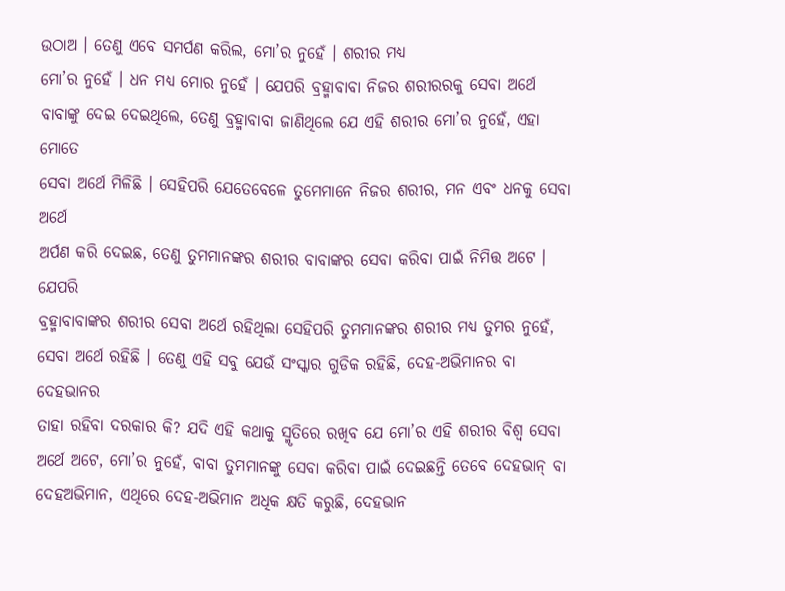ଉଠାଅ । ତେଣୁ ଏବେ ସମର୍ପଣ କରିଲ, ମୋ’ର ନୁହେଁ । ଶରୀର ମଧ୍ୟ
ମୋ’ର ନୁହେଁ । ଧନ ମଧ୍ୟ ମୋର ନୁହେଁ । ଯେପରି ବ୍ରହ୍ମାବାବା ନିଜର ଶରୀରରକୁ ସେବା ଅର୍ଥେ
ବାବାଙ୍କୁ ଦେଇ ଦେଇଥିଲେ, ତେଣୁ ବ୍ରହ୍ମାବାବା ଜାଣିଥିଲେ ଯେ ଏହି ଶରୀର ମୋ’ର ନୁହେଁ, ଏହା ମୋତେ
ସେବା ଅର୍ଥେ ମିଳିଛି । ସେହିପରି ଯେତେବେଳେ ତୁମେମାନେ ନିଜର ଶରୀର, ମନ ଏବଂ ଧନକୁ ସେବା ଅର୍ଥେ
ଅର୍ପଣ କରି ଦେଇଛ, ତେଣୁ ତୁମମାନଙ୍କର ଶରୀର ବାବାଙ୍କର ସେବା କରିବା ପାଇଁ ନିମିତ୍ତ ଅଟେ । ଯେପରି
ବ୍ରହ୍ମାବାବାଙ୍କର ଶରୀର ସେବା ଅର୍ଥେ ରହିଥିଲା ସେହିପରି ତୁମମାନଙ୍କର ଶରୀର ମଧ୍ୟ ତୁମର ନୁହେଁ,
ସେବା ଅର୍ଥେ ରହିଛି । ତେଣୁ ଏହି ସବୁ ଯେଉଁ ସଂସ୍କାର ଗୁଡିକ ରହିଛି, ଦେହ-ଅଭିମାନର ବା ଦେହଭାନର
ତାହା ରହିବା ଦରକାର କି? ଯଦି ଏହି କଥାକୁ ସ୍ମୃତିରେ ରଖିବ ଯେ ମୋ’ର ଏହି ଶରୀର ବିଶ୍ୱ ସେବା
ଅର୍ଥେ ଅଟେ, ମୋ’ର ନୁହେଁ, ବାବା ତୁମମାନଙ୍କୁ ସେବା କରିବା ପାଇଁ ଦେଇଛନ୍ତି ତେବେ ଦେହଭାନ୍ ବା
ଦେହଅଭିମାନ, ଏଥିରେ ଦେହ-ଅଭିମାନ ଅଧିକ କ୍ଷତି କରୁଛି, ଦେହଭାନ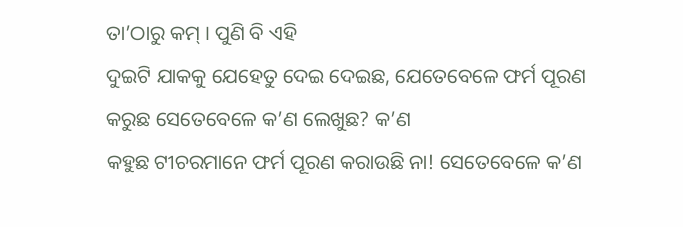ତା’ଠାରୁ କମ୍ । ପୁଣି ବି ଏହି
ଦୁଇଟି ଯାକକୁ ଯେହେତୁ ଦେଇ ଦେଇଛ, ଯେତେବେଳେ ଫର୍ମ ପୂରଣ କରୁଛ ସେତେବେଳେ କ’ଣ ଲେଖୁଛ? କ’ଣ
କହୁଛ ଟୀଚରମାନେ ଫର୍ମ ପୂରଣ କରାଉଛି ନା! ସେତେବେଳେ କ’ଣ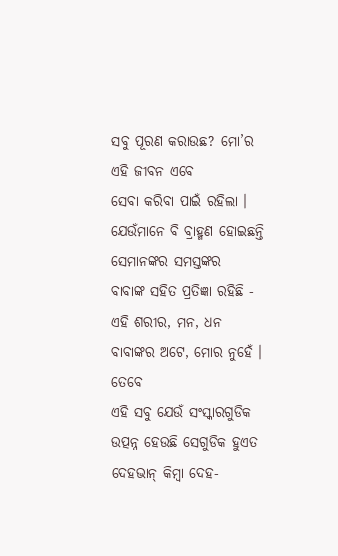ସବୁ ପୂରଣ କରାଉଛ? ମୋ’ର ଏହି ଜୀବନ ଏବେ
ସେବା କରିବା ପାଇଁ ରହିଲା । ଯେଉଁମାନେ ବି ବ୍ରାହ୍ମଣ ହୋଇଛନ୍ତି ସେମାନଙ୍କର ସମସ୍ତଙ୍କର
ବାବାଙ୍କ ସହିତ ପ୍ରତିଜ୍ଞା ରହିଛି - ଏହି ଶରୀର, ମନ, ଧନ ବାବାଙ୍କର ଅଟେ, ମୋର ନୁହେଁ । ତେବେ
ଏହି ସବୁ ଯେଉଁ ସଂସ୍କାରଗୁଡିକ ଉତ୍ପନ୍ନ ହେଉଛି ସେଗୁଡିକ ହୁଏତ ଦେହଭାନ୍ କିମ୍ବା ଦେହ-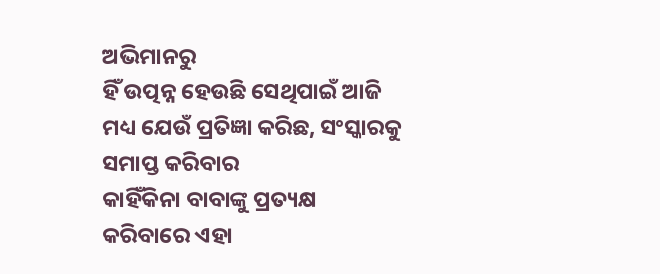ଅଭିମାନରୁ
ହିଁ ଉତ୍ପନ୍ନ ହେଉଛି ସେଥିପାଇଁ ଆଜି ମଧ୍ୟ ଯେଉଁ ପ୍ରତିଜ୍ଞା କରିଛ, ସଂସ୍କାରକୁ ସମାପ୍ତ କରିବାର
କାହିଁକିନା ବାବାଙ୍କୁ ପ୍ରତ୍ୟକ୍ଷ କରିବାରେ ଏହା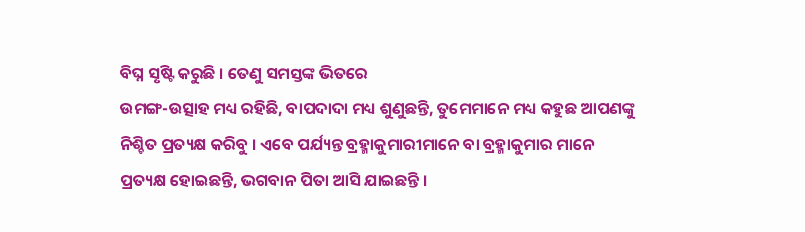ବିଘ୍ନ ସୃଷ୍ଟି କରୁଛି । ତେଣୁ ସମସ୍ତଙ୍କ ଭିତରେ
ଉମଙ୍ଗ-ଉତ୍ସାହ ମଧ୍ୟ ରହିଛି, ବାପଦାଦା ମଧ୍ୟ ଶୁଣୁଛନ୍ତି, ତୁମେମାନେ ମଧ୍ୟ କହୁଛ ଆପଣଙ୍କୁ
ନିଶ୍ଚିତ ପ୍ରତ୍ୟକ୍ଷ କରିବୁ । ଏବେ ପର୍ଯ୍ୟନ୍ତ ବ୍ରହ୍ମାକୁମାରୀମାନେ ବା ବ୍ରହ୍ମାକୁମାର ମାନେ
ପ୍ରତ୍ୟକ୍ଷ ହୋଇଛନ୍ତି, ଭଗବାନ ପିତା ଆସି ଯାଇଛନ୍ତି ।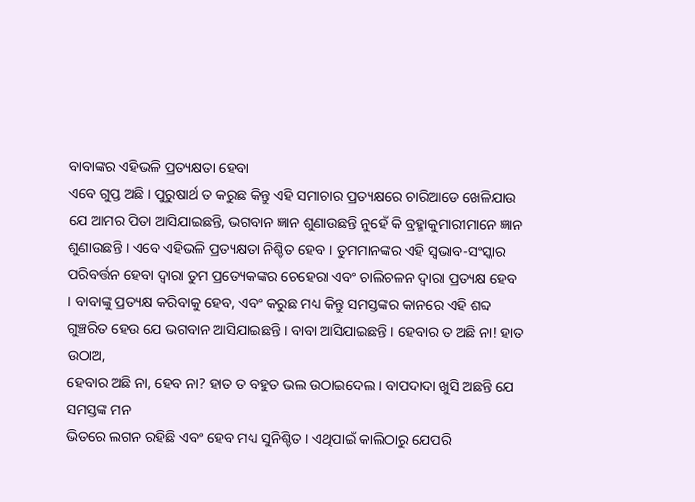ବାବାଙ୍କର ଏହିଭଳି ପ୍ରତ୍ୟକ୍ଷତା ହେବା
ଏବେ ଗୁପ୍ତ ଅଛି । ପୁରୁଷାର୍ଥ ତ କରୁଛ କିନ୍ତୁ ଏହି ସମାଚାର ପ୍ରତ୍ୟକ୍ଷରେ ଚାରିଆଡେ ଖେଳିଯାଉ
ଯେ ଆମର ପିତା ଆସିଯାଇଛନ୍ତି, ଭଗବାନ ଜ୍ଞାନ ଶୁଣାଉଛନ୍ତି ନୁହେଁ କି ବ୍ରହ୍ମାକୁମାରୀମାନେ ଜ୍ଞାନ
ଶୁଣାଉଛନ୍ତି । ଏବେ ଏହିଭଳି ପ୍ରତ୍ୟକ୍ଷତା ନିଶ୍ଚିତ ହେବ । ତୁମମାନଙ୍କର ଏହି ସ୍ୱଭାବ-ସଂସ୍କାର
ପରିବର୍ତ୍ତନ ହେବା ଦ୍ୱାରା ତୁମ ପ୍ରତ୍ୟେକଙ୍କର ଚେହେରା ଏବଂ ଚାଲିଚଳନ ଦ୍ୱାରା ପ୍ରତ୍ୟକ୍ଷ ହେବ
। ବାବାଙ୍କୁ ପ୍ରତ୍ୟକ୍ଷ କରିବାକୁ ହେବ, ଏବଂ କରୁଛ ମଧ୍ୟ କିନ୍ତୁ ସମସ୍ତଙ୍କର କାନରେ ଏହି ଶବ୍ଦ
ଗୁଞ୍ଚରିତ ହେଉ ଯେ ଭଗବାନ ଆସିଯାଇଛନ୍ତି । ବାବା ଆସିଯାଇଛନ୍ତି । ହେବାର ତ ଅଛି ନା! ହାତ ଉଠାଅ,
ହେବାର ଅଛି ନା, ହେବ ନା? ହାତ ତ ବହୁତ ଭଲ ଉଠାଇଦେଲ । ବାପଦାଦା ଖୁସି ଅଛନ୍ତି ଯେ ସମସ୍ତଙ୍କ ମନ
ଭିତରେ ଲଗନ ରହିଛି ଏବଂ ହେବ ମଧ୍ୟ ସୁନିଶ୍ଚିତ । ଏଥିପାଇଁ କାଲିଠାରୁ ଯେପରି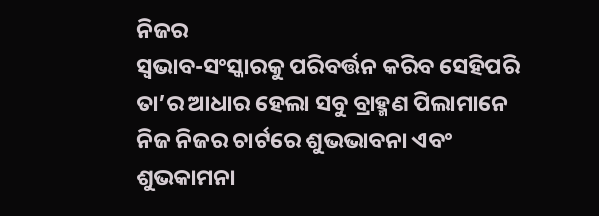ନିଜର
ସ୍ୱଭାବ-ସଂସ୍କାରକୁ ପରିବର୍ତ୍ତନ କରିବ ସେହିପରି ତା’ର ଆଧାର ହେଲା ସବୁ ବ୍ରାହ୍ମଣ ପିଲାମାନେ
ନିଜ ନିଜର ଚାର୍ଟରେ ଶୁଭଭାବନା ଏବଂ ଶୁଭକାମନା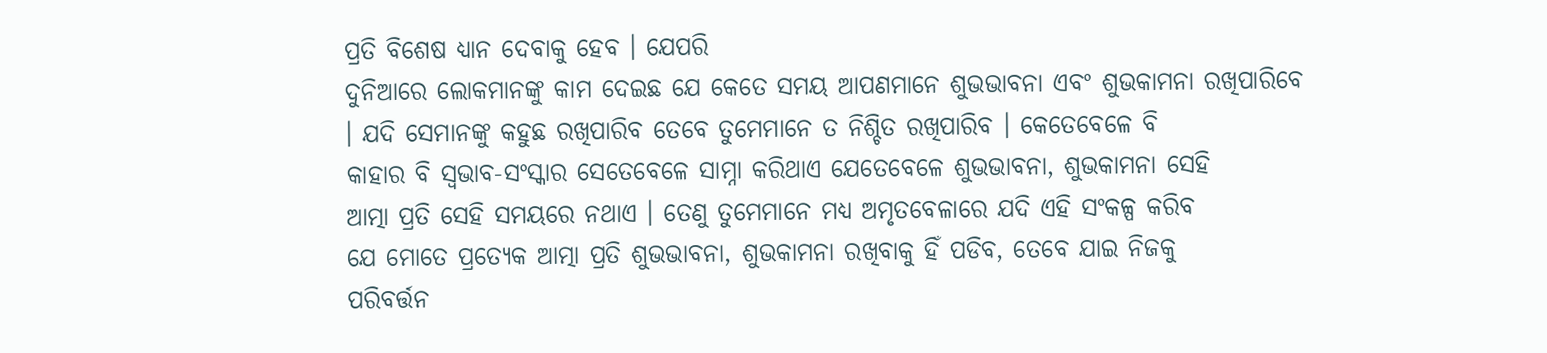ପ୍ରତି ବିଶେଷ ଧ୍ୟାନ ଦେବାକୁ ହେବ । ଯେପରି
ଦୁନିଆରେ ଲୋକମାନଙ୍କୁ କାମ ଦେଇଛ ଯେ କେତେ ସମୟ ଆପଣମାନେ ଶୁଭଭାବନା ଏବଂ ଶୁଭକାମନା ରଖିପାରିବେ
। ଯଦି ସେମାନଙ୍କୁ କହୁଛ ରଖିପାରିବ ତେବେ ତୁମେମାନେ ତ ନିଶ୍ଚିତ ରଖିପାରିବ । କେତେବେଳେ ବି
କାହାର ବି ସ୍ୱଭାବ-ସଂସ୍କାର ସେତେବେଳେ ସାମ୍ନା କରିଥାଏ ଯେତେବେଳେ ଶୁଭଭାବନା, ଶୁଭକାମନା ସେହି
ଆତ୍ମା ପ୍ରତି ସେହି ସମୟରେ ନଥାଏ । ତେଣୁ ତୁମେମାନେ ମଧ୍ୟ ଅମୃତବେଳାରେ ଯଦି ଏହି ସଂକଳ୍ପ କରିବ
ଯେ ମୋତେ ପ୍ରତ୍ୟେକ ଆତ୍ମା ପ୍ରତି ଶୁଭଭାବନା, ଶୁଭକାମନା ରଖିବାକୁ ହିଁ ପଡିବ, ତେବେ ଯାଇ ନିଜକୁ
ପରିବର୍ତ୍ତନ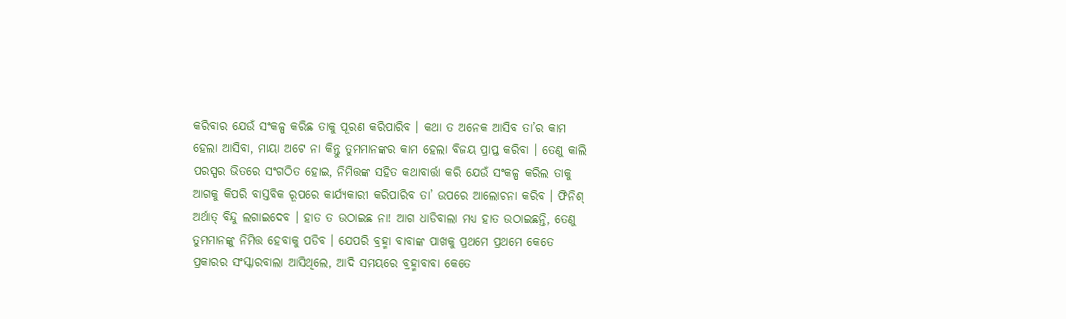କରିବାର ଯେଉଁ ସଂକଳ୍ପ କରିଛ ତାକୁ ପୂରଣ କରିପାରିବ । କଥା ତ ଅନେକ ଆସିବ ତା’ର କାମ
ହେଲା ଆସିବା, ମାୟା ଅଟେ ନା କିନ୍ତୁ ତୁମମାନଙ୍କର କାମ ହେଲା ବିଜୟ ପ୍ରାପ୍ତ କରିବା । ତେଣୁ କାଲି
ପରସ୍ପର ଭିତରେ ସଂଗଠିତ ହୋଇ, ନିମିତ୍ତଙ୍କ ସହିତ କଥାବାର୍ତ୍ତା କରି ଯେଉଁ ସଂକଳ୍ପ କରିଲ ତାକୁ
ଆଗକୁ କିପରି ବାସ୍ତବିକ ରୂପରେ କାର୍ଯ୍ୟକାରୀ କରିପାରିବ ତା’ ଉପରେ ଆଲୋଚନା କରିବ । ଫିନିଶ୍
ଅର୍ଥାତ୍ ବିନ୍ଦୁ ଲଗାଇଦେବ । ହାତ ତ ଉଠାଇଛ ନା! ଆଗ ଧାଡିବାଲା ମଧ୍ୟ ହାତ ଉଠାଇଛନ୍ତି, ତେଣୁ
ତୁମମାନଙ୍କୁ ନିମିତ୍ତ ହେବାକୁ ପଡିବ । ଯେପରି ବ୍ରହ୍ମା ବାବାଙ୍କ ପାଖକୁ ପ୍ରଥମେ ପ୍ରଥମେ କେତେ
ପ୍ରକାରର ସଂସ୍କାରବାଲା ଆସିଥିଲେ, ଆଦି ସମୟରେ ବ୍ରହ୍ମାବାବା କେତେ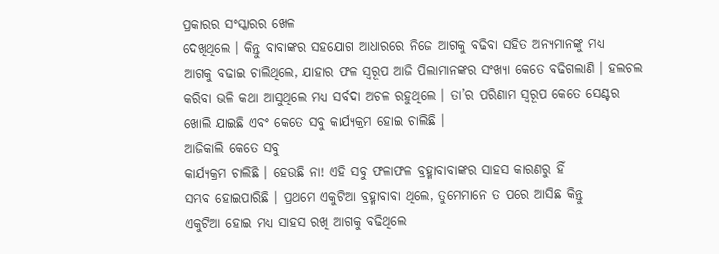ପ୍ରକାରର ସଂସ୍କାରର ଖେଳ
ଦେଖିଥିଲେ । କିନ୍ତୁ ବାବାଙ୍କର ସହଯୋଗ ଆଧାରରେ ନିଜେ ଆଗକୁ ବଢିବା ସହିତ ଅନ୍ୟମାନଙ୍କୁ ମଧ୍ୟ
ଆଗକୁ ବଢାଇ ଚାଲିଥିଲେ, ଯାହାର ଫଳ ସ୍ୱରୂପ ଆଜି ପିଲାମାନଙ୍କର ସଂଖ୍ୟା କେତେ ବଢିଗଲାଣି । ହଲଚଲ
କରିବା ଭଳି କଥା ଆସୁଥିଲେ ମଧ୍ୟ ସର୍ବଦା ଅଚଳ ରହୁଥିଲେ । ତା’ର ପରିଣାମ ସ୍ୱରୂପ କେତେ ସେଣ୍ଟର
ଖୋଲି ଯାଇଛି ଏବଂ କେତେ ସବୁ କାର୍ଯ୍ୟକ୍ରମ ହୋଇ ଚାଲିଛି ।
ଆଜିକାଲି କେତେ ସବୁ
କାର୍ଯ୍ୟକ୍ରମ ଚାଲିଛି । ହେଉଛି ନା! ଏହି ସବୁ ଫଳାଫଳ ବ୍ରହ୍ମାବାବାଙ୍କର ସାହସ କାରଣରୁ ହିଁ
ସମ୍ଭବ ହୋଇପାରିଛି । ପ୍ରଥମେ ଏକୁଟିଆ ବ୍ରହ୍ମାବାବା ଥିଲେ, ତୁମେମାନେ ତ ପରେ ଆସିଛ କିନ୍ତୁ
ଏକୁଟିଆ ହୋଇ ମଧ୍ୟ ସାହସ ରଖି ଆଗକୁ ବଢିଥିଲେ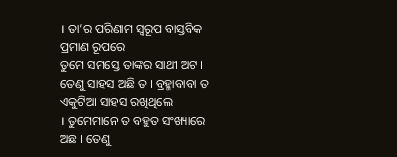। ତା’ର ପରିଣାମ ସ୍ୱରୂପ ବାସ୍ତବିକ ପ୍ରମାଣ ରୂପରେ
ତୁମେ ସମସ୍ତେ ତାଙ୍କର ସାଥୀ ଅଟ । ତେଣୁ ସାହସ ଅଛି ତ । ବ୍ରହ୍ମାବାବା ତ ଏକୁଟିଆ ସାହସ ରଖିଥିଲେ
। ତୁମେମାନେ ତ ବହୁତ ସଂଖ୍ୟାରେ ଅଛ । ତେଣୁ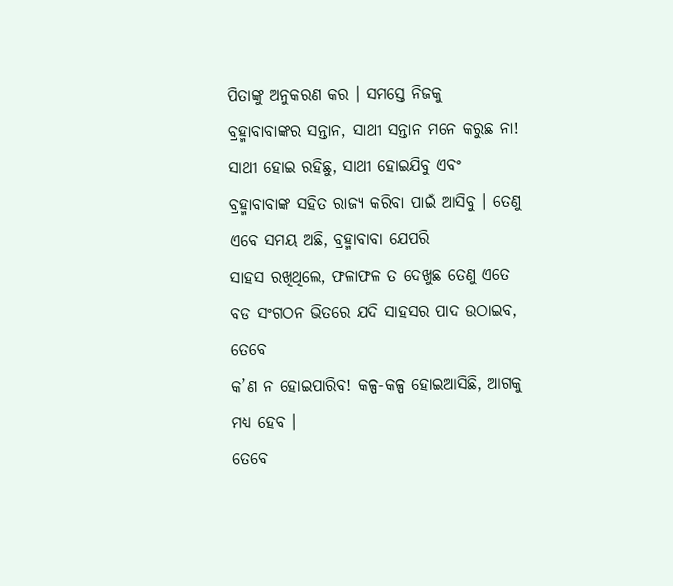ପିତାଙ୍କୁ ଅନୁକରଣ କର । ସମସ୍ତେ ନିଜକୁ
ବ୍ରହ୍ମାବାବାଙ୍କର ସନ୍ତାନ, ସାଥୀ ସନ୍ତାନ ମନେ କରୁଛ ନା! ସାଥୀ ହୋଇ ରହିଛୁ, ସାଥୀ ହୋଇଯିବୁ ଏବଂ
ବ୍ରହ୍ମାବାବାଙ୍କ ସହିତ ରାଜ୍ୟ କରିବା ପାଇଁ ଆସିବୁ । ତେଣୁ ଏବେ ସମୟ ଅଛି, ବ୍ରହ୍ମାବାବା ଯେପରି
ସାହସ ରଖିଥିଲେ, ଫଳାଫଳ ତ ଦେଖୁଛ ତେଣୁ ଏତେ ବଡ ସଂଗଠନ ଭିତରେ ଯଦି ସାହସର ପାଦ ଉଠାଇବ, ତେବେ
କ’ଣ ନ ହୋଇପାରିବ! କଳ୍ପ-କଳ୍ପ ହୋଇଆସିଛି, ଆଗକୁ ମଧ୍ୟ ହେବ ।
ତେବେ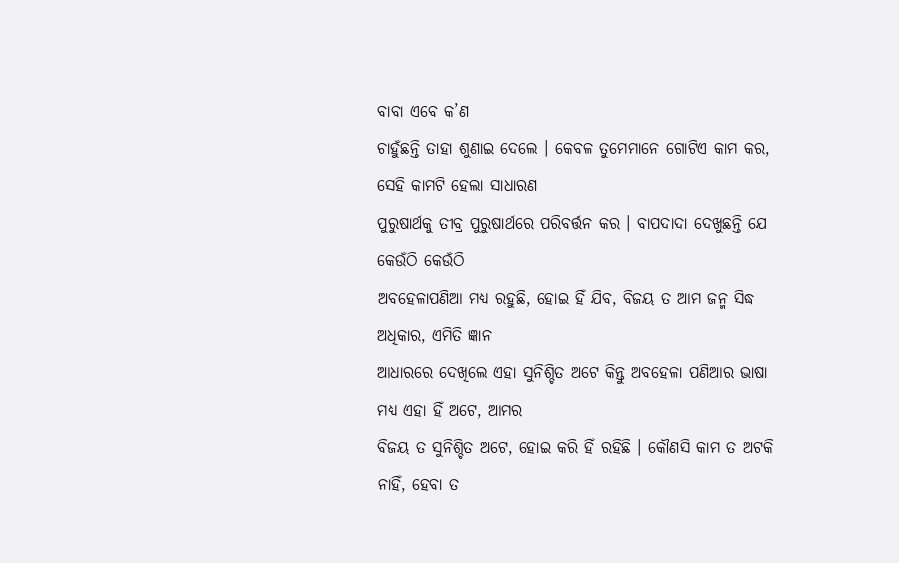ବାବା ଏବେ କ’ଣ
ଚାହୁଁଛନ୍ତି ତାହା ଶୁଣାଇ ଦେଲେ । କେବଳ ତୁମେମାନେ ଗୋଟିଏ କାମ କର, ସେହି କାମଟି ହେଲା ସାଧାରଣ
ପୁରୁଷାର୍ଥକୁ ତୀବ୍ର ପୁରୁଷାର୍ଥରେ ପରିବର୍ତ୍ତନ କର । ବାପଦାଦା ଦେଖୁଛନ୍ତି ଯେ କେଉଁଠି କେଉଁଠି
ଅବହେଳାପଣିଆ ମଧ୍ୟ ରହୁଛି, ହୋଇ ହିଁ ଯିବ, ବିଜୟ ତ ଆମ ଜନ୍ମ ସିଦ୍ଧ ଅଧିକାର, ଏମିତି ଜ୍ଞାନ
ଆଧାରରେ ଦେଖିଲେ ଏହା ସୁନିଶ୍ଚିତ ଅଟେ କିନ୍ତୁ ଅବହେଳା ପଣିଆର ଭାଷା ମଧ୍ୟ ଏହା ହିଁ ଅଟେ, ଆମର
ବିଜୟ ତ ସୁନିଶ୍ଚିତ ଅଟେ, ହୋଇ କରି ହିଁ ରହିଛି । କୌଣସି କାମ ତ ଅଟକି ନାହିଁ, ହେବା ତ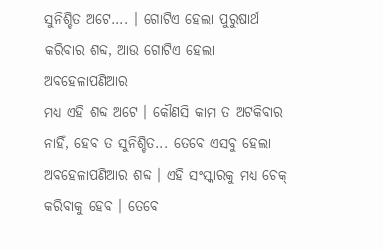ସୁନିଶ୍ଚିତ ଅଟେ.... । ଗୋଟିଏ ହେଲା ପୁରୁଷାର୍ଥ କରିବାର ଶବ୍ଦ, ଆଉ ଗୋଟିଏ ହେଲା ଅବହେଳାପଣିଆର
ମଧ୍ୟ ଏହି ଶବ୍ଦ ଅଟେ । କୌଣସି କାମ ତ ଅଟକିବାର ନାହିଁ, ହେବ ତ ସୁନିଶ୍ଚିତ... ତେବେ ଏସବୁ ହେଲା
ଅବହେଳାପଣିଆର ଶବ୍ଦ । ଏହି ସଂସ୍କାରକୁ ମଧ୍ୟ ଚେକ୍ କରିବାକୁ ହେବ । ତେବେ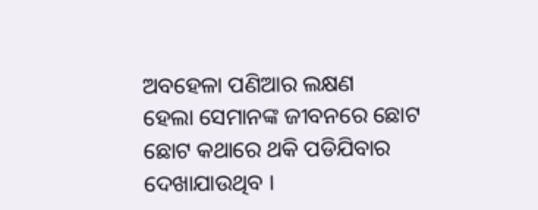ଅବହେଳା ପଣିଆର ଲକ୍ଷଣ
ହେଲା ସେମାନଙ୍କ ଜୀବନରେ ଛୋଟ ଛୋଟ କଥାରେ ଥକି ପଡିଯିବାର ଦେଖାଯାଉଥିବ ।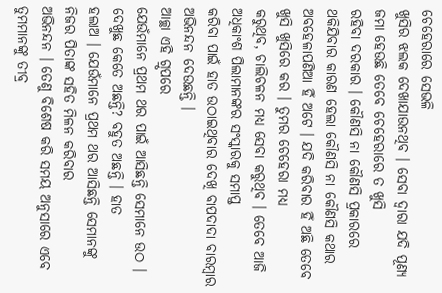ଚେହେରାରେ ସେଭଳି
ଖୁସିର ଝଲକ ଦେଖାଯାଉନଥିବ । ସେବା ଦ୍ୱାରା ଯଦି ପୂଣ୍ୟ ଜମା ହେଉଛି ତେବେ ଚେହେରାରେ ତ ଖୁସି
ରହିବା ଦରକାର । କୌଣସି ନା କୌଣସି ପ୍ରକାରରେ ଥକିଯିବାର କାରଣ ହେଲା କୌଣସି ନା କୌଣସି କଥାର
ଅବହେଳାପଣିଆ ହିଁ ଅଟେ । ଯଦି କରିବାର ହିଁ ଅଛି ତେବେ ଖୁସି ଖୁସିରେ କର । ତୁମର ଚେହେରା ମଧ୍ୟ
କରୁଥିବ, ଚାଲିଚଳନ ମଧ୍ୟ ସେବା କରୁଥିବ । ତେବେ ଆଜି ଅଧିକାଂଶ ପିଲାମାନଙ୍କର ସଂସ୍କାରକୁ ସମାପ୍ତ
କରିବା ପାଇଁ ହାତ ଉଠାଇଥିବାର ଦେଖି ବାପଦାଦା ବାରମ୍ବାର ଅଭିନନ୍ଦନ ଦେଉଛନ୍ତି ।
ଆଚ୍ଛା ଏହି ଗ୍ରୃପରେ
ଯେଉଁମାନେ ପ୍ରଥମ ଥର ପାଇଁ ଆସିଛନ୍ତି ସେମାନେ ଉଠ । ଦେଖୁଛ କେତେ ଅଛନ୍ତି? ବହୁତ ଅଛନ୍ତି । ହାତ
ହଲାଅ । ଯେଉଁମାନେ ପ୍ରଥମ ଥର ଆସିଛନ୍ତି ସେମାନଙ୍କୁ ନିଜର ପିତାଙ୍କ ସହିତ ମିଳନ କରିବାର
ଅଭିନନ୍ଦନ । ତେଣୁ ବିଶେଷ କରି ସମୟ ଅନୁସାରେ ଏବେ ତୁମମାନଙ୍କୁ ତୀବ୍ର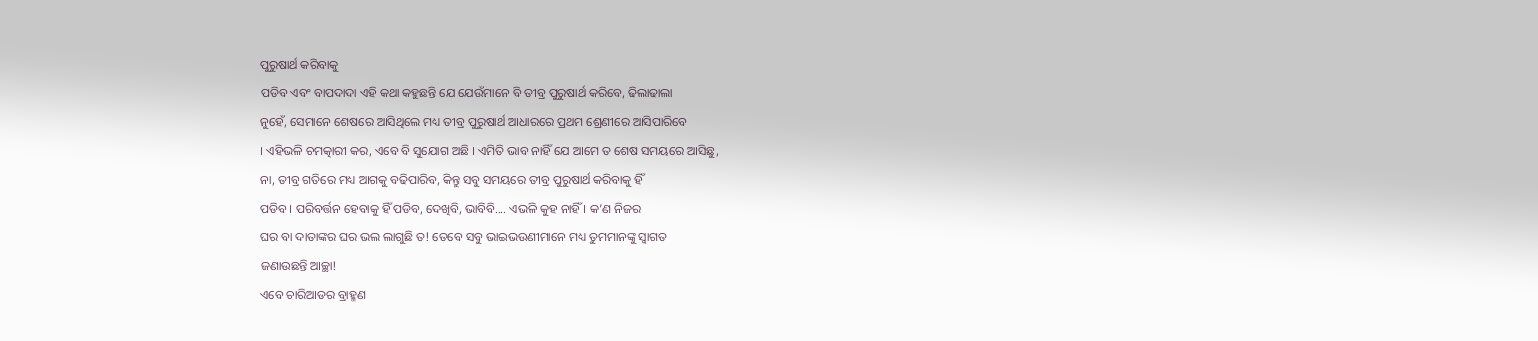ପୁରୁଷାର୍ଥ କରିବାକୁ
ପଡିବ ଏବଂ ବାପଦାଦା ଏହି କଥା କହୁଛନ୍ତି ଯେ ଯେଉଁମାନେ ବି ତୀବ୍ର ପୁରୁଷାର୍ଥ କରିବେ, ଢିଲାଢାଲା
ନୁହେଁ, ସେମାନେ ଶେଷରେ ଆସିଥିଲେ ମଧ୍ୟ ତୀବ୍ର ପୁରୁଷାର୍ଥ ଆଧାରରେ ପ୍ରଥମ ଶ୍ରେଣୀରେ ଆସିପାରିବେ
। ଏହିଭଳି ଚମତ୍କାରୀ କର, ଏବେ ବି ସୁଯୋଗ ଅଛି । ଏମିତି ଭାବ ନାହିଁ ଯେ ଆମେ ତ ଶେଷ ସମୟରେ ଆସିଛୁ,
ନା, ତୀବ୍ର ଗତିରେ ମଧ୍ୟ ଆଗକୁ ବଢିପାରିବ, କିନ୍ତୁ ସବୁ ସମୟରେ ତୀବ୍ର ପୁରୁଷାର୍ଥ କରିବାକୁ ହିଁ
ପଡିବ । ପରିବର୍ତ୍ତନ ହେବାକୁ ହିଁ ପଡିବ, ଦେଖିବି, ଭାବିବି.... ଏଭଳି କୁହ ନାହିଁ । କ’ଣ ନିଜର
ଘର ବା ଦାତାଙ୍କର ଘର ଭଲ ଲାଗୁଛି ତ! ତେବେ ସବୁ ଭାଇଭଉଣୀମାନେ ମଧ୍ୟ ତୁମମାନଙ୍କୁ ସ୍ୱାଗତ
ଜଣାଉଛନ୍ତି ଆଚ୍ଛା!
ଏବେ ଚାରିଆଡର ବ୍ରାହ୍ମଣ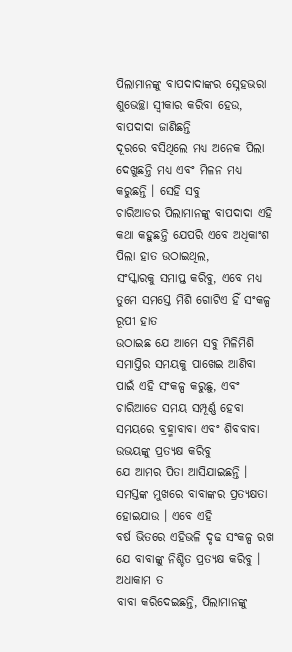ପିଲାମାନଙ୍କୁ ବାପଦାଦାଙ୍କର ସ୍ନେହଭରା ଶୁଭେଚ୍ଛା ସ୍ୱୀକାର କରିବା ହେଉ, ବାପଦାଦା ଜାଣିଛନ୍ତି
ଦୂରରେ ବସିଥିଲେ ମଧ୍ୟ ଅନେକ ପିଲା ଦେଖୁଛନ୍ତି ମଧ୍ୟ ଏବଂ ମିଳନ ମଧ୍ୟ କରୁଛନ୍ତି । ସେହି ସବୁ
ଚାରିଆଡର ପିଲାମାନଙ୍କୁ ବାପଦାଦା ଏହି କଥା କହୁଛନ୍ତି ଯେପରି ଏବେ ଅଧିକାଂଶ ପିଲା ହାତ ଉଠାଇଥିଲ,
ସଂସ୍କାରକୁ ସମାପ୍ତ କରିବୁ, ଏବେ ମଧ୍ୟ ତୁମେ ସମସ୍ତେ ମିଶି ଗୋଟିଏ ହିଁ ସଂକଳ୍ପ ରୂପୀ ହାତ
ଉଠାଇଛ ଯେ ଆମେ ସବୁ ମିଳିମିଶି ସମାପ୍ତିର ସମୟକୁ ପାଖେଇ ଆଣିବା ପାଇଁ ଏହି ସଂକଳ୍ପ କରୁଛୁ, ଏବଂ
ଚାରିଆଡେ ସମୟ ସମ୍ପୂର୍ଣ୍ଣ ହେବା ସମୟରେ ବ୍ରହ୍ମାବାବା ଏବଂ ଶିବବାବା ଉଭୟଙ୍କୁ ପ୍ରତ୍ୟକ୍ଷ କରିବୁ
ଯେ ଆମର ପିତା ଆସିଯାଇଛନ୍ତି । ସମସ୍ତଙ୍କ ମୁଖରେ ବାବାଙ୍କର ପ୍ରତ୍ୟକ୍ଷତା ହୋଇଯାଉ । ଏବେ ଏହି
ବର୍ଷ ଭିତରେ ଏହିଭଳି ଦୃଢ ସଂକଳ୍ପ ରଖ ଯେ ବାବାଙ୍କୁ ନିଶ୍ଚିତ ପ୍ରତ୍ୟକ୍ଷ କରିବୁ । ଅଧାକାମ ତ
ବାବା କରିଦେଇଛନ୍ତି, ପିଲାମାନଙ୍କୁ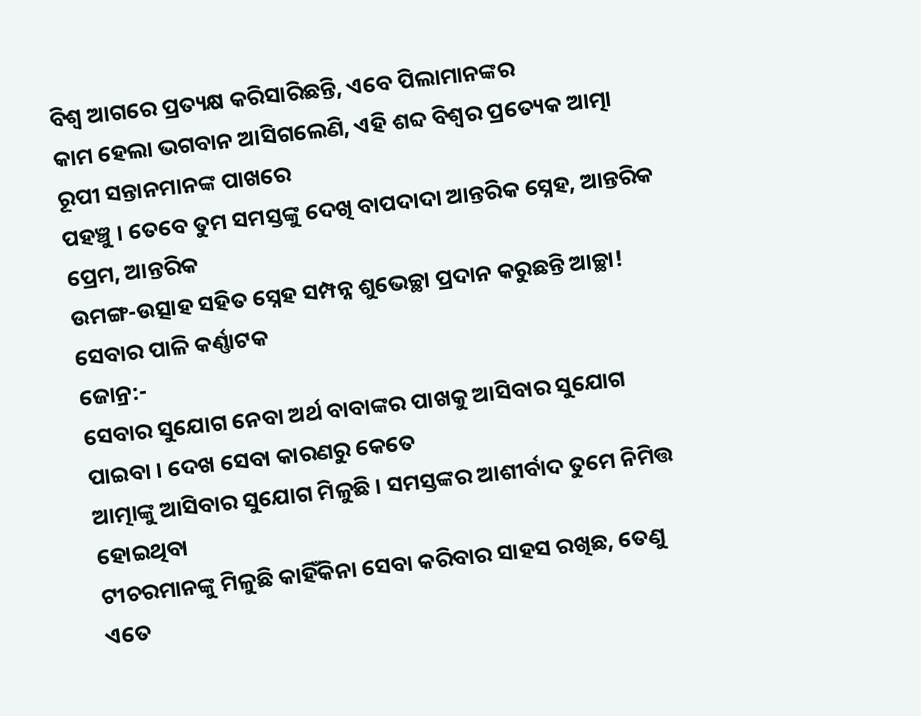ବିଶ୍ୱ ଆଗରେ ପ୍ରତ୍ୟକ୍ଷ କରିସାରିଛନ୍ତି, ଏବେ ପିଲାମାନଙ୍କର
କାମ ହେଲା ଭଗବାନ ଆସିଗଲେଣି, ଏହି ଶବ୍ଦ ବିଶ୍ୱର ପ୍ରତ୍ୟେକ ଆତ୍ମା ରୂପୀ ସନ୍ତାନମାନଙ୍କ ପାଖରେ
ପହଞ୍ଚୁ । ତେବେ ତୁମ ସମସ୍ତଙ୍କୁ ଦେଖି ବାପଦାଦା ଆନ୍ତରିକ ସ୍ନେହ, ଆନ୍ତରିକ ପ୍ରେମ, ଆନ୍ତରିକ
ଉମଙ୍ଗ-ଉତ୍ସାହ ସହିତ ସ୍ନେହ ସମ୍ପନ୍ନ ଶୁଭେଚ୍ଛା ପ୍ରଦାନ କରୁଛନ୍ତି ଆଚ୍ଛା!
ସେବାର ପାଳି କର୍ଣ୍ଣାଟକ
ଜୋନ୍ର:-
ସେବାର ସୁଯୋଗ ନେବା ଅର୍ଥ ବାବାଙ୍କର ପାଖକୁ ଆସିବାର ସୁଯୋଗ ପାଇବା । ଦେଖ ସେବା କାରଣରୁ କେତେ
ଆତ୍ମାଙ୍କୁ ଆସିବାର ସୁଯୋଗ ମିଳୁଛି । ସମସ୍ତଙ୍କର ଆଶୀର୍ବାଦ ତୁମେ ନିମିତ୍ତ ହୋଇଥିବା
ଟୀଚରମାନଙ୍କୁ ମିଳୁଛି କାହିଁକିନା ସେବା କରିବାର ସାହସ ରଖିଛ, ତେଣୁ ଏତେ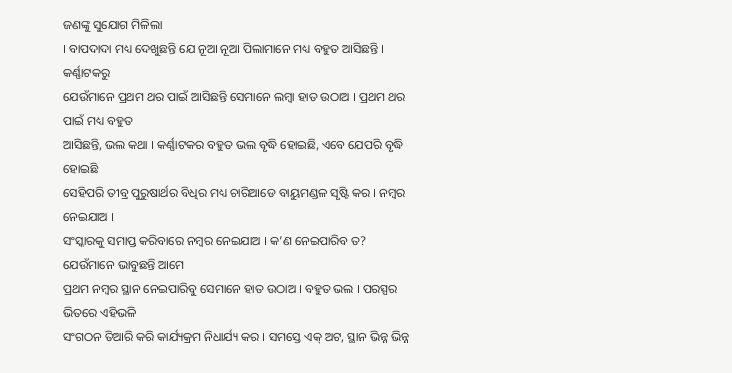ଜଣଙ୍କୁ ସୁଯୋଗ ମିଳିଲା
। ବାପଦାଦା ମଧ୍ୟ ଦେଖୁଛନ୍ତି ଯେ ନୂଆ ନୂଆ ପିଲାମାନେ ମଧ୍ୟ ବହୁତ ଆସିଛନ୍ତି । କର୍ଣ୍ଣାଟକରୁ
ଯେଉଁମାନେ ପ୍ରଥମ ଥର ପାଇଁ ଆସିଛନ୍ତି ସେମାନେ ଲମ୍ବା ହାତ ଉଠାଅ । ପ୍ରଥମ ଥର ପାଇଁ ମଧ୍ୟ ବହୁତ
ଆସିଛନ୍ତି, ଭଲ କଥା । କର୍ଣ୍ଣାଟକର ବହୁତ ଭଲ ବୃଦ୍ଧି ହୋଇଛି, ଏବେ ଯେପରି ବୃଦ୍ଧି ହୋଇଛି
ସେହିପରି ତୀବ୍ର ପୁରୁଷାର୍ଥର ବିଧିର ମଧ୍ୟ ଚାରିଆଡେ ବାୟୁମଣ୍ଡଳ ସୃଷ୍ଟି କର । ନମ୍ବର ନେଇଯାଅ ।
ସଂସ୍କାରକୁ ସମାପ୍ତ କରିବାରେ ନମ୍ବର ନେଇଯାଅ । କ’ଣ ନେଇପାରିବ ତ? ଯେଉଁମାନେ ଭାବୁଛନ୍ତି ଆମେ
ପ୍ରଥମ ନମ୍ବର ସ୍ଥାନ ନେଇପାରିବୁ ସେମାନେ ହାତ ଉଠାଅ । ବହୁତ ଭଲ । ପରସ୍ପର ଭିତରେ ଏହିଭଳି
ସଂଗଠନ ତିଆରି କରି କାର୍ଯ୍ୟକ୍ରମ ନିଧାର୍ଯ୍ୟ କର । ସମସ୍ତେ ଏକ୍ ଅଟ, ସ୍ଥାନ ଭିନ୍ନ ଭିନ୍ନ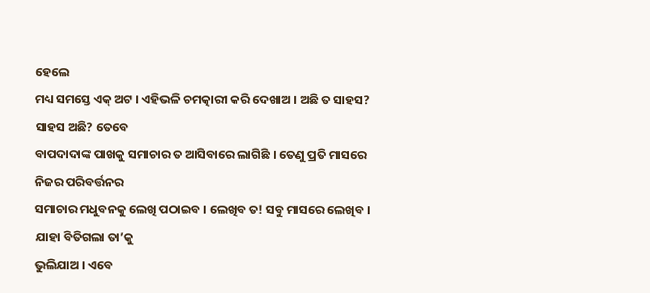ହେଲେ
ମଧ୍ୟ ସମସ୍ତେ ଏକ୍ ଅଟ । ଏହିଭଳି ଚମତ୍କାରୀ କରି ଦେଖାଅ । ଅଛି ତ ସାହସ? ସାହସ ଅଛି? ତେବେ
ବାପଦାଦାଙ୍କ ପାଖକୁ ସମାଚାର ତ ଆସିବାରେ ଲାଗିଛି । ତେଣୁ ପ୍ରତି ମାସରେ ନିଜର ପରିବର୍ତ୍ତନର
ସମାଚାର ମଧୁବନକୁ ଲେଖି ପଠାଇବ । ଲେଖିବ ତ! ସବୁ ମାସରେ ଲେଖିବ । ଯାହା ବିତିଗଲା ତା’କୁ
ଭୁଲିଯାଅ । ଏବେ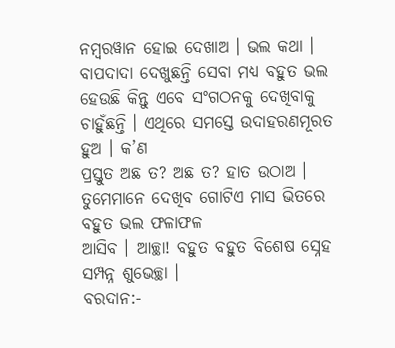ନମ୍ବରୱାନ ହୋଇ ଦେଖାଅ । ଭଲ କଥା । ବାପଦାଦା ଦେଖୁଛନ୍ତି ସେବା ମଧ୍ୟ ବହୁତ ଭଲ
ହେଉଛି କିନ୍ତୁ ଏବେ ସଂଗଠନକୁ ଦେଖିବାକୁ ଚାହୁଁଛନ୍ତି । ଏଥିରେ ସମସ୍ତେ ଉଦାହରଣମୂରତ ହୁଅ । କ’ଣ
ପ୍ରସ୍ତୁତ ଅଛ ତ? ଅଛ ତ? ହାତ ଉଠାଅ । ତୁମେମାନେ ଦେଖିବ ଗୋଟିଏ ମାସ ଭିତରେ ବହୁତ ଭଲ ଫଳାଫଳ
ଆସିବ । ଆଚ୍ଛା! ବହୁତ ବହୁତ ବିଶେଷ ସ୍ନେହ ସମ୍ପନ୍ନ ଶୁଭେଚ୍ଛା ।
ବରଦାନ:-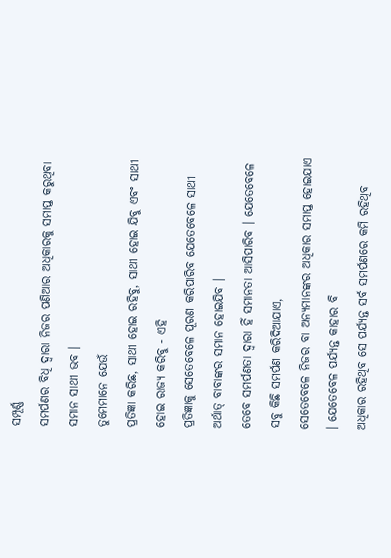ସମ୍ପୂର୍ଣ୍ଣ
ସମର୍ପଣର ବିଧି ଦ୍ୱାରା ନିଜର ପଣିଆର ଅଧିକାରକୁ ସମାପ୍ତ କରୁଥିବା ସମାନ ସାଥୀ ଭବ ।
ତୁମେମାନେ ଯେଉଁ
ପ୍ରତିଜ୍ଞା କରିଛ, ସାଥୀ ହୋଇ ରହିବୁ, ସାଥୀ ହୋଇ ଯିବୁ ଏବଂ ସାଥୀ ହୋଇ ରାଜ୍ୟ କରିବୁ - ଏହି
ପ୍ରତିଜ୍ଞାକୁ ସେତେବେଳେ ପୂରଣ କରିପାରିବ ଯେତେବେଳେ ସାଥୀ ଅର୍ଥାତ୍ ବାବାଙ୍କର ସମାନ ହୋଇଯିବ ।
ତେବେ ସମର୍ପଣତା ଦ୍ୱାରା ହିଁ ସମାନତା ଆସିପାରିବ । ଯେତେବେଳେ ସବୁ କିଛି ସମର୍ପଣ କରିଦିଆଯାଏ,
ସେତେବେଳେ ନିଜର ବା ଅନ୍ୟମାନଙ୍କର ଅଧିକାର ସମାପ୍ତ ହୋଇଯାଏ । ଯେତେବେଳ ପର୍ଯ୍ୟନ୍ତ କାହାର ବି
ଅଧିକାର ରହିଥିବ ସେ ପର୍ଯ୍ୟନ୍ତ ସର୍ବ ସମର୍ପଣରେ କମି ରହିଥିବ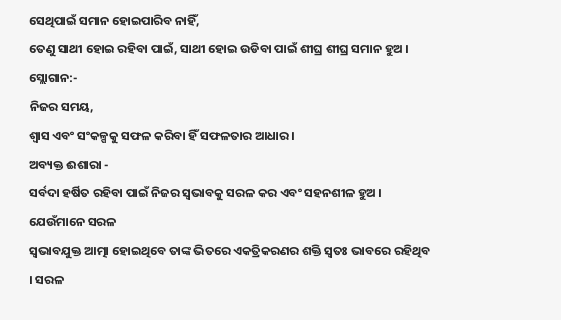ସେଥିପାଇଁ ସମାନ ହୋଇପାରିବ ନାହିଁ,
ତେଣୁ ସାଥୀ ହୋଇ ରହିବା ପାଇଁ, ସାଥୀ ହୋଇ ଉଡିବା ପାଇଁ ଶୀଘ୍ର ଶୀଘ୍ର ସମାନ ହୁଅ ।
ସ୍ଲୋଗାନ:-
ନିଜର ସମୟ,
ଶ୍ୱାସ ଏବଂ ସଂକଳ୍ପକୁ ସଫଳ କରିବା ହିଁ ସଫଳତାର ଆଧାର ।
ଅବ୍ୟକ୍ତ ଈଶାରା -
ସର୍ବଦା ହର୍ଷିତ ରହିବା ପାଇଁ ନିଜର ସ୍ୱଭାବକୁ ସରଳ କର ଏବଂ ସହନଶୀଳ ହୁଅ । ଯେଉଁମାନେ ସରଳ
ସ୍ୱଭାବଯୁକ୍ତ ଆତ୍ମା ହୋଇଥିବେ ତାଙ୍କ ଭିତରେ ଏକତ୍ରିକରଣର ଶକ୍ତି ସ୍ୱତଃ ଭାବରେ ରହିଥିବ । ସରଳ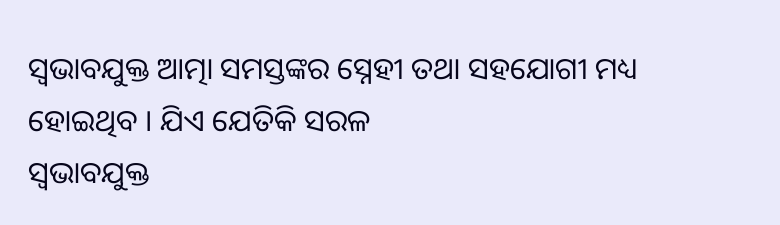ସ୍ୱଭାବଯୁକ୍ତ ଆତ୍ମା ସମସ୍ତଙ୍କର ସ୍ନେହୀ ତଥା ସହଯୋଗୀ ମଧ୍ୟ ହୋଇଥିବ । ଯିଏ ଯେତିକି ସରଳ
ସ୍ୱଭାବଯୁକ୍ତ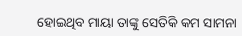ହୋଇଥିବ ମାୟା ତାଙ୍କୁ ସେତିକି କମ ସାମନା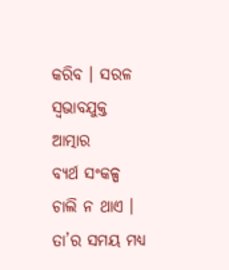କରିବ । ସରଳ ସ୍ୱଭାବଯୁକ୍ତ ଆତ୍ମାର
ବ୍ୟର୍ଥ ସଂକଳ୍ପ ଚାଲି ନ ଥାଏ । ତା’ର ସମୟ ମଧ୍ୟ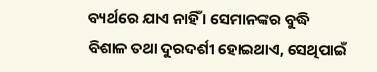ବ୍ୟର୍ଥରେ ଯାଏ ନାହିଁ । ସେମାନଙ୍କର ବୁଦ୍ଧି
ବିଶାଳ ତଥା ଦୁରଦର୍ଶୀ ହୋଇଥାଏ, ସେଥିପାଇଁ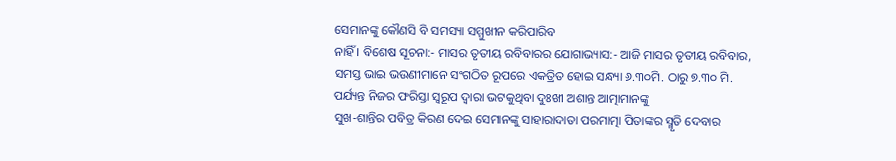ସେମାନଙ୍କୁ କୌଣସି ବି ସମସ୍ୟା ସମ୍ମୁଖୀନ କରିପାରିବ
ନାହିଁ । ବିଶେଷ ସୂଚନା:- ମାସର ତୃତୀୟ ରବିବାରର ଯୋଗାଭ୍ୟାସ:- ଆଜି ମାସର ତୃତୀୟ ରବିବାର,
ସମସ୍ତ ଭାଇ ଭଉଣୀମାନେ ସଂଗଠିତ ରୂପରେ ଏକତ୍ରିତ ହୋଇ ସନ୍ଧ୍ୟା ୬.୩୦ମି. ଠାରୁ ୭.୩୦ ମି.
ପର୍ଯ୍ୟନ୍ତ ନିଜର ଫରିସ୍ତା ସ୍ୱରୂପ ଦ୍ୱାରା ଭଟକୁଥିବା ଦୁଃଖୀ ଅଶାନ୍ତ ଆତ୍ମାମାନଙ୍କୁ
ସୁଖ-ଶାନ୍ତିର ପବିତ୍ର କିରଣ ଦେଇ ସେମାନଙ୍କୁ ସାହାରାଦାତା ପରମାତ୍ମା ପିତାଙ୍କର ସ୍ମୃତି ଦେବାର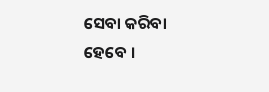ସେବା କରିବା ହେବେ ।